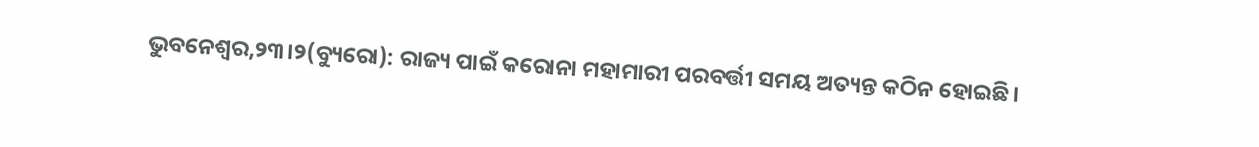ଭୁବନେଶ୍ୱର,୨୩।୨(ବ୍ୟୁରୋ): ରାଜ୍ୟ ପାଇଁ କରୋନା ମହାମାରୀ ପରବର୍ତ୍ତୀ ସମୟ ଅତ୍ୟନ୍ତ କଠିନ ହୋଇଛି।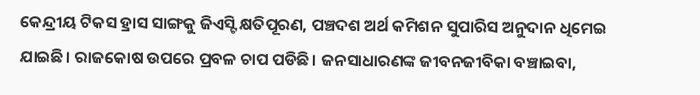କେନ୍ଦ୍ରୀୟ ଟିକସ ହ୍ରାସ ସାଙ୍ଗକୁ ଜିଏସ୍ଟି କ୍ଷତିପୂରଣ, ପଞ୍ଚଦଶ ଅର୍ଥ କମିଶନ ସୁପାରିସ ଅନୁଦାନ ଧିମେଇ ଯାଇଛି। ରାଜକୋଷ ଉପରେ ପ୍ରବଳ ଚାପ ପଡିଛି। ଜନସାଧାରଣଙ୍କ ଜୀବନଜୀବିକା ବଞ୍ଚାଇବା,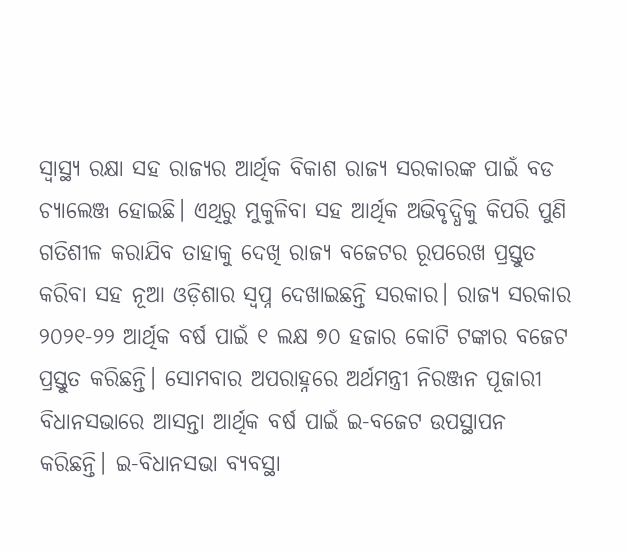ସ୍ବାସ୍ଥ୍ୟ ରକ୍ଷା ସହ ରାଜ୍ୟର ଆର୍ଥିକ ବିକାଶ ରାଜ୍ୟ ସରକାରଙ୍କ ପାଇଁ ବଡ ଚ୍ୟାଲେଞ୍ଜ ହୋଇଛି। ଏଥିରୁ ମୁକୁଳିବା ସହ ଆର୍ଥିକ ଅଭିବୃଦ୍ଧିକୁ କିପରି ପୁଣି ଗତିଶୀଳ କରାଯିବ ତାହାକୁ ଦେଖି ରାଜ୍ୟ ବଜେଟର ରୂପରେଖ ପ୍ରସ୍ତୁତ କରିବା ସହ ନୂଆ ଓଡ଼ିଶାର ସ୍ବପ୍ନ ଦେଖାଇଛନ୍ତି ସରକାର। ରାଜ୍ୟ ସରକାର ୨୦୨୧-୨୨ ଆର୍ଥିକ ବର୍ଷ ପାଇଁ ୧ ଲକ୍ଷ ୭୦ ହଜାର କୋଟି ଟଙ୍କାର ବଜେଟ ପ୍ରସ୍ତୁତ କରିଛନ୍ତି। ସୋମବାର ଅପରାହ୍ନରେ ଅର୍ଥମନ୍ତ୍ରୀ ନିରଞ୍ଜନ ପୂଜାରୀ ବିଧାନସଭାରେ ଆସନ୍ତା ଆର୍ଥିକ ବର୍ଷ ପାଇଁ ଇ-ବଜେଟ ଉପସ୍ଥାପନ କରିଛନ୍ତି। ଇ-ବିଧାନସଭା ବ୍ୟବସ୍ଥା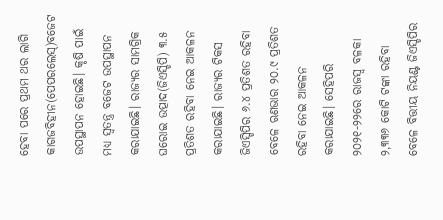ହେବା ପରେ ପ୍ରଥମ ଥର ଲାଗି କାଗଜବିହୀନ(ପେପରଲେସ୍)ବଜେଟ ଉପସ୍ଥାପନ ହୋଇଛି। କୃଷି ପାଇଁ ମଧ୍ୟ ସ୍ବତନ୍ତ୍ର ବଜେଟ ଉପସ୍ଥାପନ କରାଯାଇଛି। ରାଜ୍ୟର ସାମଗ୍ରିକ ଘରୋଇ ଉତ୍ପାଦ(ଜିଏସ୍ଡିପି) ୩.୫ ପ୍ରତିଶତ ରହିବା ନେଇ ଆକଳନ କରାଯାଇଛି। ରାଜ୍ୟର ଟିକସ ଜିଏସ୍ଡିପିର ୬.୪ ପ୍ରତିଶତ ରହିବା ବେଳେ ଋଣଭାର ୨୦.୯ ପ୍ରତିଶତ ରହିବା ନେଇ ଆକଳନ କରାଯାଇଛି। ସେହିପରି ୨୦୨୧-୨୨ରେ ରାଜସ୍ବ ବଳକା ୨,୩୩୬ କୋଟି ଟଙ୍କା ରହିବା ବେଳେ ବିତ୍ତୀୟ ନିୟଣ୍ଟ ଜିଏସ୍ଡିପିର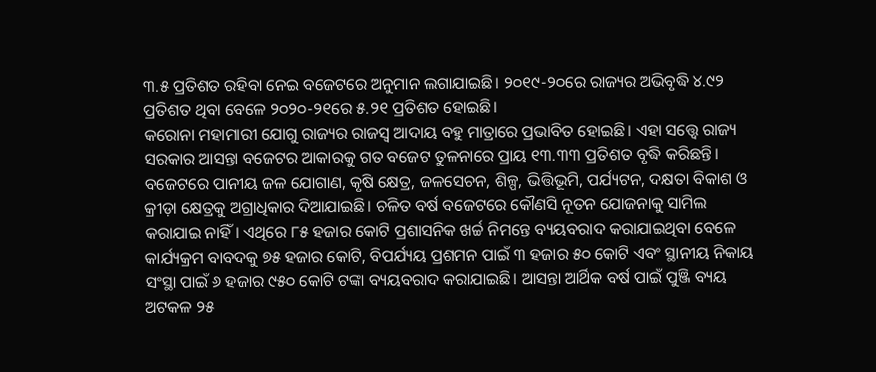୩.୫ ପ୍ରତିଶତ ରହିବା ନେଇ ବଜେଟରେ ଅନୁମାନ ଲଗାଯାଇଛି। ୨୦୧୯-୨୦ରେ ରାଜ୍ୟର ଅଭିବୃଦ୍ଧି ୪.୯୨ ପ୍ରତିଶତ ଥିବା ବେଳେ ୨୦୨୦-୨୧ରେ ୫.୨୧ ପ୍ରତିଶତ ହୋଇଛି।
କରୋନା ମହାମାରୀ ଯୋଗୁ ରାଜ୍ୟର ରାଜସ୍ବ ଆଦାୟ ବହୁ ମାତ୍ରାରେ ପ୍ରଭାବିତ ହୋଇଛି। ଏହା ସତ୍ତ୍ୱେ ରାଜ୍ୟ ସରକାର ଆସନ୍ତା ବଜେଟର ଆକାରକୁ ଗତ ବଜେଟ ତୁଳନାରେ ପ୍ରାୟ ୧୩.୩୩ ପ୍ରତିଶତ ବୃଦ୍ଧି କରିଛନ୍ତି। ବଜେଟରେ ପାନୀୟ ଜଳ ଯୋଗାଣ, କୃଷି କ୍ଷେତ୍ର, ଜଳସେଚନ, ଶିଳ୍ପ, ଭିତ୍ତିଭୂମି, ପର୍ଯ୍ୟଟନ, ଦକ୍ଷତା ବିକାଶ ଓ କ୍ରୀଡ଼ା କ୍ଷେତ୍ରକୁ ଅଗ୍ରାଧିକାର ଦିଆଯାଇଛି। ଚଳିତ ବର୍ଷ ବଜେଟରେ କୌଣସି ନୂତନ ଯୋଜନାକୁ ସାମିଲ କରାଯାଇ ନାହିଁ। ଏଥିରେ ୮୫ ହଜାର କୋଟି ପ୍ରଶାସନିକ ଖର୍ଚ୍ଚ ନିମନ୍ତେ ବ୍ୟୟବରାଦ କରାଯାଇଥିବା ବେଳେ କାର୍ଯ୍ୟକ୍ରମ ବାବଦକୁ ୭୫ ହଜାର କୋଟି, ବିପର୍ଯ୍ୟୟ ପ୍ରଶମନ ପାଇଁ ୩ ହଜାର ୫୦ କୋଟି ଏବଂ ସ୍ଥାନୀୟ ନିକାୟ ସଂସ୍ଥା ପାଇଁ ୬ ହଜାର ୯୫୦ କୋଟି ଟଙ୍କା ବ୍ୟୟବରାଦ କରାଯାଇଛି। ଆସନ୍ତା ଆର୍ଥିକ ବର୍ଷ ପାଇଁ ପୁଞ୍ଜି ବ୍ୟୟ ଅଟକଳ ୨୫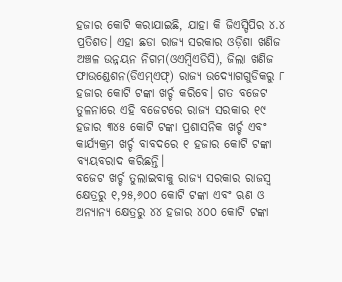ହଜାର କୋଟି କରାଯାଇଛି, ଯାହା କି ଜିଏସ୍ଡିପିର ୪.୪ ପ୍ରତିଶତ। ଏହା ଛଡା ରାଜ୍ୟ ସରକାର ଓଡ଼ିଶା ଖଣିଜ ଅଞ୍ଚଳ ଉନ୍ନୟନ ନିଗମ(ଓଏମ୍ବିଏଡିସି), ଜିଲା ଖଣିଜ ଫାଉଣ୍ଡେଶନ(ଡିଏମ୍ଏଫ୍) ରାଜ୍ୟ ଉଦ୍ୟୋଗଗୁଡିକରୁ ୮ ହଜାର କୋଟି ଟଙ୍କା ଖର୍ଚ୍ଚ କରିବେ। ଗତ ବଜେଟ ତୁଳନାରେ ଏହି ବଜେଟରେ ରାଜ୍ୟ ସରକାର ୧୯ ହଜାର ୩୪୫ କୋଟି ଟଙ୍କା ପ୍ରଶାସନିକ ଖର୍ଚ୍ଚ ଏବଂ କାର୍ଯ୍ୟକ୍ରମ ଖର୍ଚ୍ଚ ବାବଦରେ ୧ ହଜାର କୋଟି ଟଙ୍କା ବ୍ୟୟବରାଦ କରିଛନ୍ତି।
ବଜେଟ ଖର୍ଚ୍ଚ ତୁଲାଇବାକୁ ରାଜ୍ୟ ସରକାର ରାଜସ୍ବ କ୍ଷେତ୍ରରୁ ୧,୨୫,୬୦୦ କୋଟି ଟଙ୍କା ଏବଂ ଋଣ ଓ ଅନ୍ୟାନ୍ୟ କ୍ଷେତ୍ରରୁ ୪୪ ହଜାର ୪୦୦ କୋଟି ଟଙ୍କା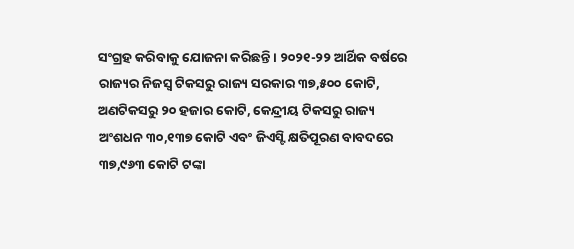ସଂଗ୍ରହ କରିବାକୁ ଯୋଜନା କରିଛନ୍ତି। ୨୦୨୧-୨୨ ଆର୍ଥିକ ବର୍ଷରେ ରାଜ୍ୟର ନିଜସ୍ବ ଟିକସରୁ ରାଜ୍ୟ ସରକାର ୩୭,୫୦୦ କୋଟି, ଅଣଟିକସରୁ ୨୦ ହଜାର କୋଟି, କେନ୍ଦ୍ରୀୟ ଟିକସରୁ ରାଜ୍ୟ ଅଂଶଧନ ୩୦,୧୩୭ କୋଟି ଏବଂ ଜିଏସ୍ଟି କ୍ଷତିପୂରଣ ବାବଦରେ ୩୭,୯୬୩ କୋଟି ଟଙ୍କା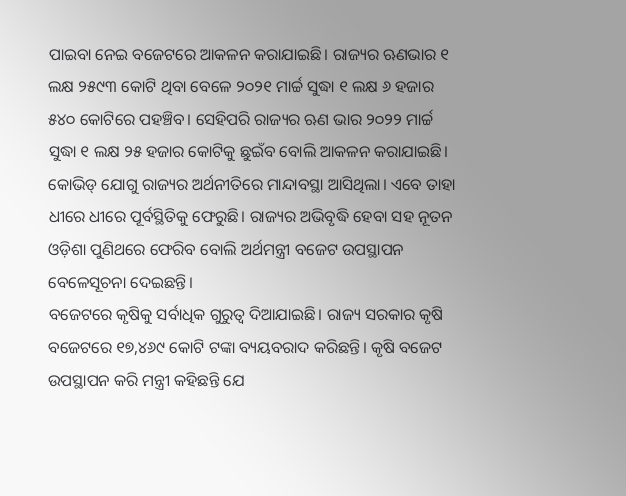ପାଇବା ନେଇ ବଜେଟରେ ଆକଳନ କରାଯାଇଛି। ରାଜ୍ୟର ଋଣଭାର ୧ ଲକ୍ଷ ୨୫୯୩ କୋଟି ଥିବା ବେଳେ ୨୦୨୧ ମାର୍ଚ୍ଚ ସୁଦ୍ଧା ୧ ଲକ୍ଷ ୬ ହଜାର ୫୪୦ କୋଟିରେ ପହଞ୍ଚିବ। ସେହିପରି ରାଜ୍ୟର ଋଣ ଭାର ୨୦୨୨ ମାର୍ଚ୍ଚ ସୁଦ୍ଧା ୧ ଲକ୍ଷ ୨୫ ହଜାର କୋଟିକୁ ଛୁଇଁବ ବୋଲି ଆକଳନ କରାଯାଇଛି। କୋଭିଡ୍ ଯୋଗୁ ରାଜ୍ୟର ଅର୍ଥନୀତିରେ ମାନ୍ଦାବସ୍ଥା ଆସିଥିଲା। ଏବେ ତାହା ଧୀରେ ଧୀରେ ପୂର୍ବସ୍ଥିତିକୁ ଫେରୁଛି। ରାଜ୍ୟର ଅଭିବୃଦ୍ଧି ହେବା ସହ ନୂତନ ଓଡ଼ିଶା ପୁଣିଥରେ ଫେରିବ ବୋଲି ଅର୍ଥମନ୍ତ୍ରୀ ବଜେଟ ଉପସ୍ଥାପନ ବେଳେସୂଚନା ଦେଇଛନ୍ତି।
ବଜେଟରେ କୃଷିକୁ ସର୍ବାଧିକ ଗୁରୁତ୍ୱ ଦିଆଯାଇଛି। ରାଜ୍ୟ ସରକାର କୃଷି ବଜେଟରେ ୧୭,୪୬୯ କୋଟି ଟଙ୍କା ବ୍ୟୟବରାଦ କରିଛନ୍ତି। କୃଷି ବଜେଟ ଉପସ୍ଥାପନ କରି ମନ୍ତ୍ରୀ କହିଛନ୍ତି ଯେ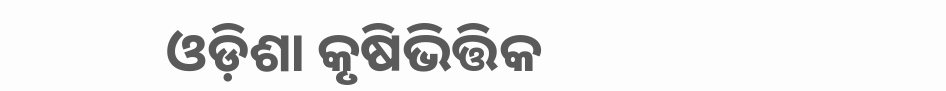ଓଡ଼ିଶା କୃଷିଭିତ୍ତିକ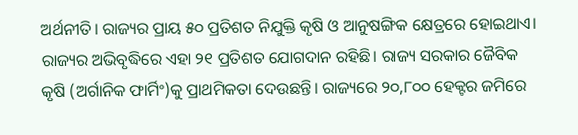ଅର୍ଥନୀତି। ରାଜ୍ୟର ପ୍ରାୟ ୫୦ ପ୍ରତିଶତ ନିଯୁକ୍ତି କୃଷି ଓ ଆନୁଷଙ୍ଗିକ କ୍ଷେତ୍ରରେ ହୋଇଥାଏ। ରାଜ୍ୟର ଅଭିବୃଦ୍ଧିରେ ଏହା ୨୧ ପ୍ରତିଶତ ଯୋଗଦାନ ରହିଛି। ରାଜ୍ୟ ସରକାର ଜୈବିକ କୃଷି (ଅର୍ଗାନିକ ଫାର୍ମିଂ)କୁ ପ୍ରାଥମିକତା ଦେଉଛନ୍ତି। ରାଜ୍ୟରେ ୨୦,୮୦୦ ହେକ୍ଟର ଜମିରେ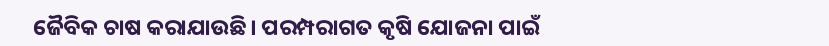ଜୈବିକ ଚାଷ କରାଯାଉଛି। ପରମ୍ପରାଗତ କୃଷି ଯୋଜନା ପାଇଁ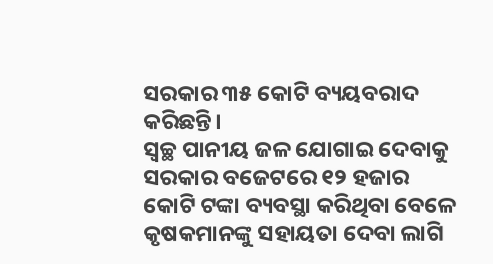ସରକାର ୩୫ କୋଟି ବ୍ୟୟବରାଦ କରିଛନ୍ତି।
ସ୍ବଚ୍ଛ ପାନୀୟ ଜଳ ଯୋଗାଇ ଦେବାକୁ ସରକାର ବଜେଟରେ ୧୨ ହଜାର କୋଟି ଟଙ୍କା ବ୍ୟବସ୍ଥା କରିଥିବା ବେଳେ କୃଷକମାନଙ୍କୁ ସହାୟତା ଦେବା ଲାଗି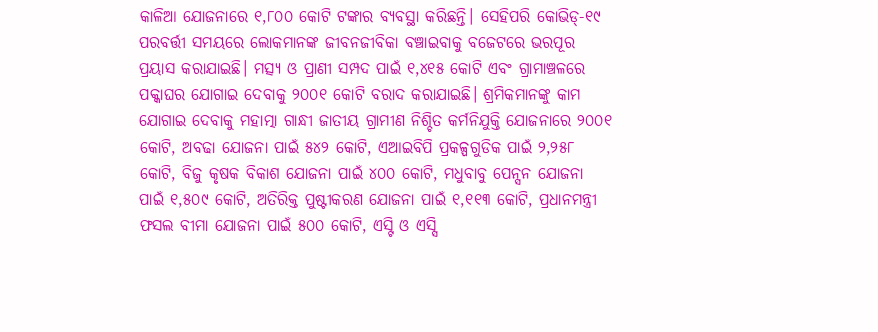କାଳିଆ ଯୋଜନାରେ ୧,୮୦୦ କୋଟି ଟଙ୍କାର ବ୍ୟବସ୍ଥା କରିଛନ୍ତି। ସେହିପରି କୋଭିଡ୍-୧୯ ପରବର୍ତ୍ତୀ ସମୟରେ ଲୋକମାନଙ୍କ ଜୀବନଜୀବିକା ବଞ୍ଚାଇବାକୁ ବଜେଟରେ ଭରପୂର ପ୍ରୟାସ କରାଯାଇଛି। ମତ୍ସ୍ୟ ଓ ପ୍ରାଣୀ ସମ୍ପଦ ପାଇଁ ୧,୪୧୫ କୋଟି ଏବଂ ଗ୍ରାମାଞ୍ଚଳରେ ପକ୍କାଘର ଯୋଗାଇ ଦେବାକୁ ୨୦୦୧ କୋଟି ବରାଦ କରାଯାଇଛି। ଶ୍ରମିକମାନଙ୍କୁ କାମ ଯୋଗାଇ ଦେବାକୁ ମହାତ୍ମା ଗାନ୍ଧୀ ଜାତୀୟ ଗ୍ରାମୀଣ ନିଶ୍ଚିତ କର୍ମନିଯୁକ୍ତି ଯୋଜନାରେ ୨୦୦୧ କୋଟି, ଅବଢା ଯୋଜନା ପାଇଁ ୫୪୨ କୋଟି, ଏଆଇବିପି ପ୍ରକଳ୍ପଗୁଡିକ ପାଇଁ ୨,୨୫୮ କୋଟି, ବିଜୁ କୃଷକ ବିକାଶ ଯୋଜନା ପାଇଁ ୪୦୦ କୋଟି, ମଧୁବାବୁ ପେନ୍ସନ ଯୋଜନା ପାଇଁ ୧,୫୦୯ କୋଟି, ଅତିରିକ୍ତ ପୁଷ୍ଟୀକରଣ ଯୋଜନା ପାଇଁ ୧,୧୧୩ କୋଟି, ପ୍ରଧାନମନ୍ତ୍ରୀ ଫସଲ ବୀମା ଯୋଜନା ପାଇଁ ୫୦୦ କୋଟି, ଏସ୍ଟି ଓ ଏସ୍ସି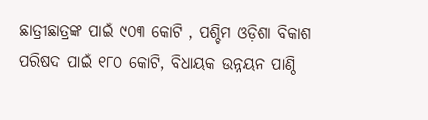ଛାତ୍ରୀଛାତ୍ରଙ୍କ ପାଇଁ ୯୦୩ କୋଟି , ପଶ୍ଚିମ ଓଡ଼ିଶା ବିକାଶ ପରିଷଦ ପାଇଁ ୧୮୦ କୋଟି, ବିଧାୟକ ଉନ୍ନୟନ ପାଣ୍ଠି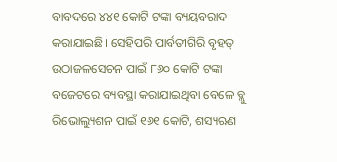ବାବଦରେ ୪୪୧ କୋଟି ଟଙ୍କା ବ୍ୟୟବରାଦ କରାଯାଇଛି। ସେହିପରି ପାର୍ବତୀଗିରି ବୃହତ୍ ଉଠାଜଳସେଚନ ପାଇଁ ୮୬୦ କୋଟି ଟଙ୍କା ବଜେଟରେ ବ୍ୟବସ୍ଥା କରାଯାଇଥିବା ବେଳେ ବ୍ଲୁ ରିଭୋଲ୍ୟୁଶନ ପାଇଁ ୧୬୧ କୋଟି, ଶସ୍ୟଋଣ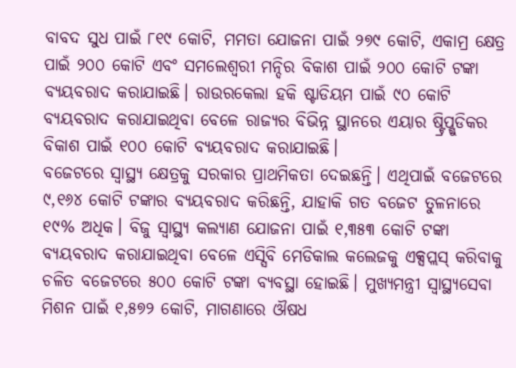ବାବଦ ସୁଧ ପାଇଁ ୮୧୯ କୋଟି, ମମତା ଯୋଜନା ପାଇଁ ୨୭୯ କୋଟି, ଏକାମ୍ର କ୍ଷେତ୍ର ପାଇଁ ୨୦୦ କୋଟି ଏବଂ ସମଲେଶ୍ୱରୀ ମନ୍ଦିର ବିକାଶ ପାଇଁ ୨୦୦ କୋଟି ଟଙ୍କା ବ୍ୟୟବରାଦ କରାଯାଇଛି। ରାଉରକେଲା ହକି ଷ୍ଟାଡିୟମ ପାଇଁ ୯୦ କୋଟି ବ୍ୟୟବରାଦ କରାଯାଇଥିବା ବେଳେ ରାଜ୍ୟର ବିଭିନ୍ନ ସ୍ଥାନରେ ଏୟାର ଷ୍ଟ୍ରିପ୍ଗୁଡିକର ବିକାଶ ପାଇଁ ୧୦୦ କୋଟି ବ୍ୟୟବରାଦ କରାଯାଇଛି।
ବଜେଟରେ ସ୍ବାସ୍ଥ୍ୟ କ୍ଷେତ୍ରକୁ ସରକାର ପ୍ରାଥମିକତା ଦେଇଛନ୍ତି। ଏଥିପାଇଁ ବଜେଟରେ ୯,୧୬୪ କୋଟି ଟଙ୍କାର ବ୍ୟୟବରାଦ କରିଛନ୍ତି, ଯାହାକି ଗତ ବଜେଟ ତୁଳନାରେ ୧୯% ଅଧିକ। ବିଜୁ ସ୍ବାସ୍ଥ୍ୟ କଲ୍ୟାଣ ଯୋଜନା ପାଇଁ ୧,୩୫୩ କୋଟି ଟଙ୍କା ବ୍ୟୟବରାଦ କରାଯାଇଥିବା ବେଳେ ଏସ୍ସିବି ମେଡିକାଲ କଲେଜକୁ ଏକ୍ସପ୍ଲସ୍ କରିବାକୁ ଚଳିତ ବଜେଟରେ ୫୦୦ କୋଟି ଟଙ୍କା ବ୍ୟବସ୍ଥା ହୋଇଛି। ମୁଖ୍ୟମନ୍ତ୍ରୀ ସ୍ବାସ୍ଥ୍ୟସେବା ମିଶନ ପାଇଁ ୧,୫୭୨ କୋଟି, ମାଗଣାରେ ଔଷଧ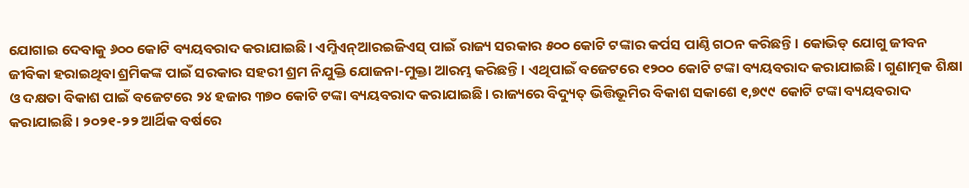ଯୋଗାଇ ଦେବାକୁ ୬୦୦ କୋଟି ବ୍ୟୟବରାଦ କରାଯାଇଛି। ଏମ୍ଜିଏନ୍ଆରଇଜିଏସ୍ ପାଇଁ ରାଜ୍ୟ ସରକାର ୫୦୦ କୋଟି ଟଙ୍କାର କର୍ପସ ପାଣ୍ଠି ଗଠନ କରିଛନ୍ତି। କୋଭିଡ୍ ଯୋଗୁ ଜୀବନ ଜୀବିକା ହରାଇଥିବା ଶ୍ରମିକଙ୍କ ପାଇଁ ସରକାର ସହରୀ ଶ୍ରମ ନିଯୁକ୍ତି ଯୋଜନା-ମୁକ୍ତା ଆରମ୍ଭ କରିଛନ୍ତି। ଏଥିପାଇଁ ବଜେଟରେ ୧୨୦୦ କୋଟି ଟଙ୍କା ବ୍ୟୟବରାଦ କରାଯାଇଛି। ଗୁଣାତ୍ମକ ଶିକ୍ଷା ଓ ଦକ୍ଷତା ବିକାଶ ପାଇଁ ବଜେଟରେ ୨୪ ହଜାର ୩୭୦ କୋଟି ଟଙ୍କା ବ୍ୟୟବରାଦ କରାଯାଇଛି। ରାଜ୍ୟରେ ବିଦ୍ୟୁତ୍ ଭିତ୍ତିଭୂମିର ବିକାଶ ସକାଶେ ୧,୭୯୯ କୋଟି ଟଙ୍କା ବ୍ୟୟବରାଦ କରାଯାଇଛି। ୨୦୨୧-୨୨ ଆର୍ଥିକ ବର୍ଷରେ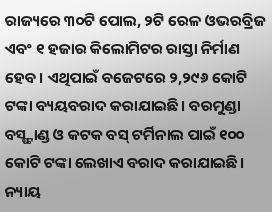ରାଜ୍ୟରେ ୩୦ଟି ପୋଲ, ୨ଟି ରେଳ ଓଭରବ୍ରିଜ ଏବଂ ୧ ହଜାର କିଲୋମିଟର ରାସ୍ତା ନିର୍ମାଣ ହେବ। ଏଥିପାଇଁ ବଜେଟରେ ୨,୨୯୬ କୋଟି ଟଙ୍କା ବ୍ୟୟବରାଦ କରାଯାଇଛି। ବରମୁଣ୍ଡା ବସ୍ଷ୍ଟାଣ୍ଡ ଓ କଟକ ବସ୍ ଟର୍ମିନାଲ ପାଇଁ ୧୦୦ କୋଟି ଟଙ୍କା ଲେଖାଏ ବରାଦ କରାଯାଇଛି। ନ୍ୟାୟ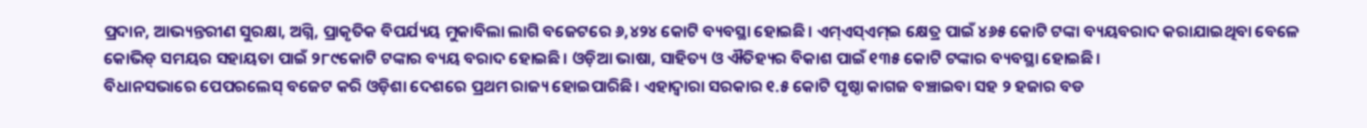ପ୍ରଦାନ, ଆଭ୍ୟନ୍ତରୀଣ ସୁରକ୍ଷା, ଅଗ୍ନି, ପ୍ରାକୃତିକ ବିପର୍ଯ୍ୟୟ ମୁକାବିଲା ଲାଗି ବଜେଟରେ ୬,୪୨୪ କୋଟି ବ୍ୟବସ୍ଥା ହୋଇଛି। ଏମ୍ଏସ୍ଏମ୍ଇ କ୍ଷେତ୍ର ପାଇଁ ୪୬୫ କୋଟି ଟଙ୍କା ବ୍ୟୟବରାଦ କରାଯାଇଥିବା ବେଳେ କୋଭିଡ୍ ସମୟର ସହାୟତା ପାଇଁ ୨୮୯କୋଟି ଟଙ୍କାର ବ୍ୟୟ ବରାଦ ହୋଇଛି। ଓଡ଼ିଆ ଭାଷା, ସାହିତ୍ୟ ଓ ଐତିହ୍ୟର ବିକାଶ ପାଇଁ ୧୩୫ କୋଟି ଟଙ୍କାର ବ୍ୟବସ୍ଥା ହୋଇଛି।
ବିଧାନସଭାରେ ପେପରଲେସ୍ ବଜେଟ କରି ଓଡ଼ିଶା ଦେଶରେ ପ୍ରଥମ ରାଜ୍ୟ ହୋଇପାରିଛି। ଏହାଦ୍ୱାରା ସରକାର ୧.୫ କୋଟି ପୃଷ୍ଠା କାଗଜ ବଞ୍ଚାଇବା ସହ ୨ ହଜାର ବଡ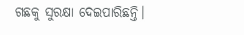ଗଛକୁ ସୁରକ୍ଷା ଦେଇପାରିଛନ୍ତି।